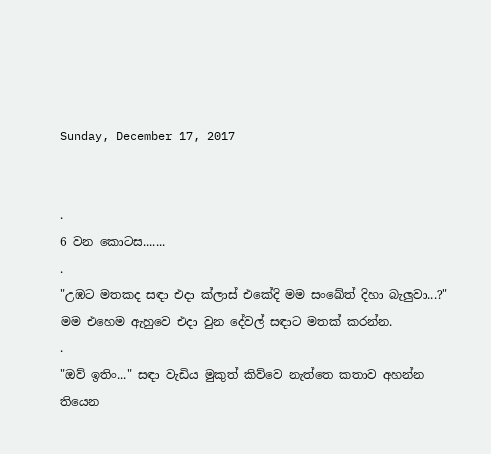Sunday, December 17, 2017


.
6 වන කොටස.......
.
"උඹට මතකද සඳා එදා ක්ලාස් එකේදි මම සංඛේත් දිහා බැලුවා...?" මම එහෙම ඇහුවෙ එදා වුන දේවල් සඳාට මතක් කරන්න.
.
"ඔව් ඉතිං..." සඳා වැඩිය මුකුත් කිව්වෙ නැත්තෙ කතාව අහන්න තියෙන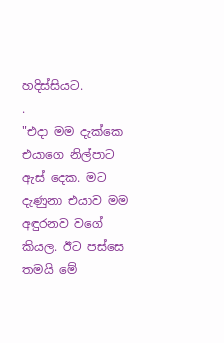හදිස්සියට.
.
"එදා මම දැක්කෙ එයාගෙ නිල්පාට ඇස් දෙක. මට දැණුනා එයාව මම අඳුරනව වගේ කියල. ඊට පස්සෙ තමයි මේ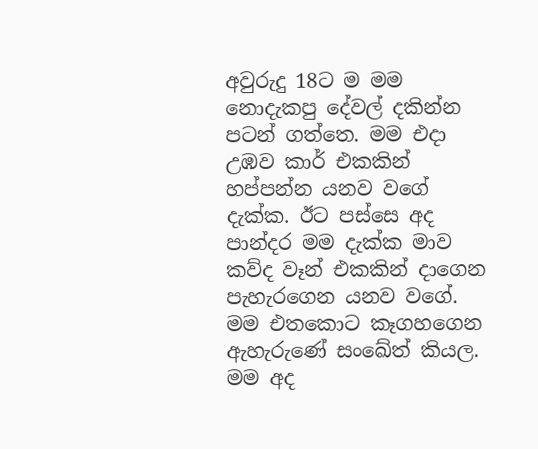අවුරුදු 18ට ම මම නොදැකපු දේවල් දකින්න පටන් ගත්තෙ. මම එදා උඹව කාර් එකකින් හප්පන්න යනව වගේ දැක්ක. ඊට පස්සෙ අද පාන්දර මම දැක්ක මාව කව්ද වෑන් එකකින් දාගෙන පැහැරගෙන යනව වගේ. මම එතකොට කෑගහගෙන ඇහැරුණේ සංඛේත් කියල. මම අද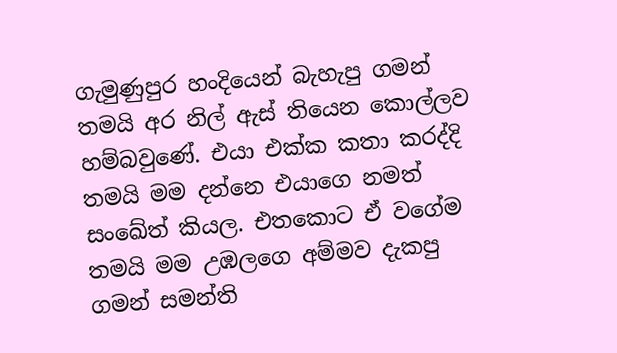ගැමුණුපුර හංදියෙන් බැහැපු ගමන් තමයි අර නිල් ඇස් තියෙන කොල්ලව හම්බවුණේ. එයා එක්ක කතා කරද්දි තමයි මම දන්නෙ එයාගෙ නමත් සංඛේත් කියල. එතකොට ඒ වගේම තමයි මම උඹලගෙ අම්මව දැකපු ගමන් සමන්ති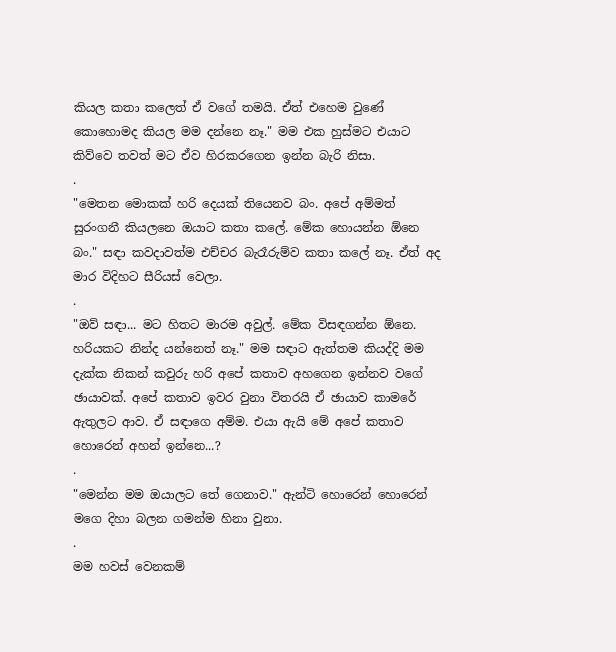කියල කතා කලෙත් ඒ වගේ තමයි. ඒත් එහෙම වුණේ කොහොමද කියල මම දන්නෙ නෑ." මම එක හුස්මට එයාට කිව්වෙ තවත් මට ඒව හිරකරගෙන ඉන්න බැරි නිසා.
.
"මෙතන මොකක් හරි දෙයක් තියෙනව බං. අපේ අම්මත් සුරංගනී කියලනෙ ඔයාට කතා කලේ. මේක හොයන්න ඕනෙ බං." සඳා කවදාවත්ම එච්චර බැරෑරුම්ව කතා කලේ නෑ. ඒත් අද මාර විදිහට සීරියස් වෙලා.
.
"ඔව් සඳා... මට හිතට මාරම අවුල්. මේක විසඳගන්න ඕනෙ. හරියකට නින්ද යන්නෙත් නෑ." මම සඳාට ඇත්තම කියද්දි මම දැක්ක නිකන් කවුරු හරි අපේ කතාව අහගෙන ඉන්නව වගේ ඡායාවක්. අපේ කතාව ඉවර වුනා විතරයි ඒ ඡායාව කාමරේ ඇතුලට ආව. ඒ සඳාගෙ අම්ම. එයා ඇයි මේ අපේ කතාව හොරෙන් අහන් ඉන්නෙ...?
.
"මෙන්න මම ඔයාලට තේ ගෙනාව." ඇන්ටි හොරෙන් හොරෙන් මගෙ දිහා බලන ගමන්ම හිනා වුනා.
.
මම හවස් වෙනකම්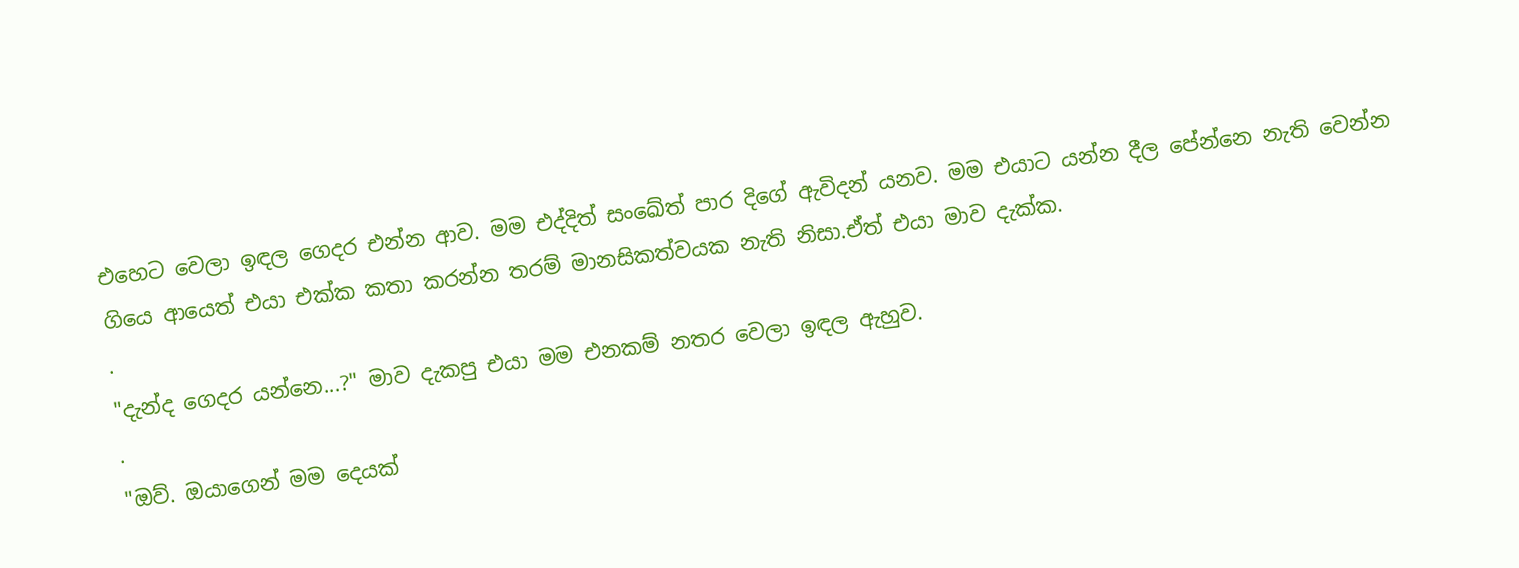එහෙට වෙලා ඉඳල ගෙදර එන්න ආව. මම එද්දිත් සංඛේත් පාර දිගේ ඇවිදන් යනව. මම එයාට යන්න දීල පේන්නෙ නැති වෙන්න ගියෙ ආයෙත් එයා එක්ක කතා කරන්න තරම් මානසිකත්වයක නැති නිසා.ඒත් එයා මාව දැක්ක.
.
"දැන්ද ගෙදර යන්නෙ...?" මාව දැකපු එයා මම එනකම් නතර වෙලා ඉඳල ඇහුව.
.
"ඔව්. ඔයාගෙන් මම දෙයක්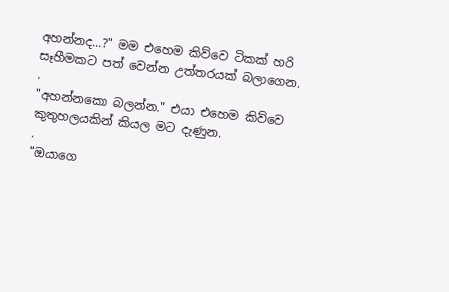අහන්නද...?" මම එහෙම කිව්වෙ ටිකක් හරි සෑහීමකට පත් වෙන්න උත්තරයක් බලාගෙන.
.
"අහන්නකො බලන්න." එයා එහෙම කිව්වෙ කුතුහලයකින් කියල මට දැණුන.
.
"ඔයාගෙ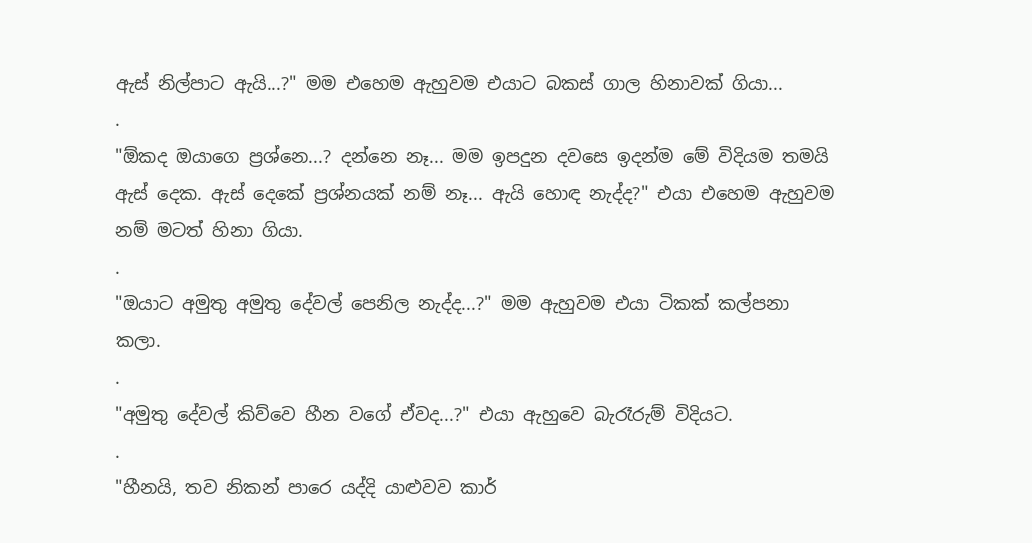ඇස් නිල්පාට ඇයි...?" මම එහෙම ඇහුවම එයාට බකස් ගාල හිනාවක් ගියා...
.
"ඕකද ඔයාගෙ ප්‍රශ්නෙ...? දන්නෙ නෑ... මම ඉපදුන දවසෙ ඉදන්ම මේ විදියම තමයි ඇස් දෙක. ඇස් දෙකේ ප්‍රශ්නයක් නම් නෑ... ඇයි හොඳ නැද්ද?" එයා එහෙම ඇහුවම නම් මටත් හිනා ගියා.
.
"ඔයාට අමුතු අමුතු දේවල් පෙනිල නැද්ද...?" මම ඇහුවම එයා ටිකක් කල්පනා කලා.
.
"අමුතු දේවල් කිව්වෙ හීන වගේ ඒවද...?" එයා ඇහුවෙ බැරෑරුම් විදියට.
.
"හීනයි, තව නිකන් පාරෙ යද්දි යාළුවව කාර්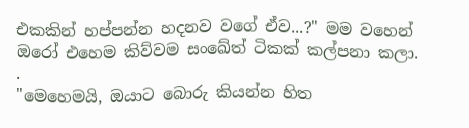එකකින් හප්පන්න හදනව වගේ ඒව...?" මම වහෙන් ඔරෝ එහෙම කිව්වම සංඛේත් ටිකක් කල්පනා කලා.
.
"මෙහෙමයි, ඔයාට බොරු කියන්න හිත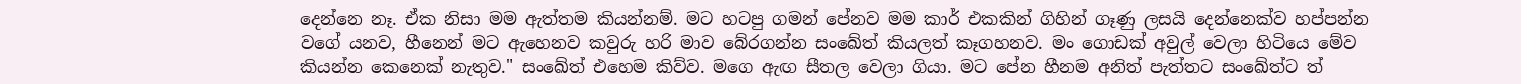දෙන්නෙ නෑ. ඒක නිසා මම ඇත්තම කියන්නම්. මට හටපු ගමන් පේනව මම කාර් එකකින් ගිහින් ගෑණු ලසයි දෙන්නෙක්ව හප්පන්න වගේ යනව, හීනෙන් මට ඇහෙනව කවුරු හරි මාව බේරගන්න සංඛේත් කියලත් කෑගහනව. මං ගොඩක් අවුල් වෙලා හිටියෙ මේව කියන්න කෙනෙක් නැතුව." සංඛේත් එහෙම කිව්ව. මගෙ ඇඟ සීතල වෙලා ගියා. මට පේන හීනම අනිත් පැත්තට සංඛේත්ට ත්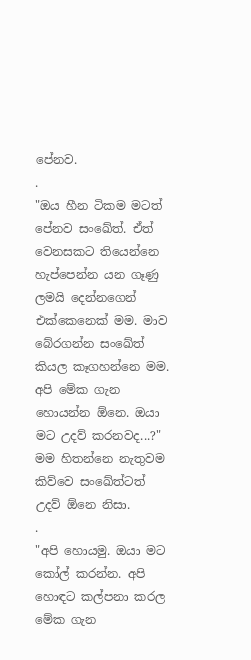පේනව.
.
"ඔය හීන ටිකම මටත් පේනව සංඛේත්. ඒත් වෙනසකට තියෙන්නෙ හැප්පෙන්න යන ගෑණු ලමයි දෙන්නගෙන් එක්කෙනෙක් මම. මාව බේරගන්න සංඛේත් කියල කෑගහන්නෙ මම. අපි මේක ගැන හොයන්න ඕනෙ. ඔයා මට උදව් කරනවද...?" මම හිතන්නෙ නැතුවම කිව්වෙ සංඛේත්ටත් උදව් ඕනෙ නිසා.
.
"අපි හොයමු. ඔයා මට කෝල් කරන්න. අපි හොඳට කල්පනා කරල මේක ගැන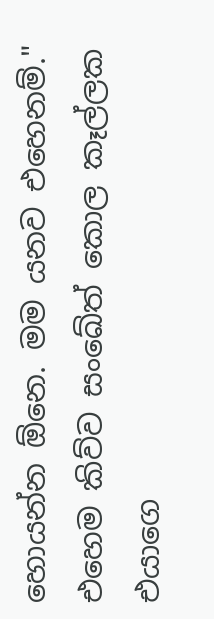හොයන්න ඕනෙ. මම යනව එහෙනම්." එහෙම කිව්ව සංඛේත් කොල කෑල්ලක එයාගෙ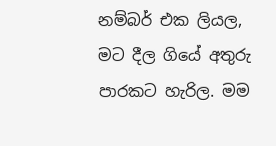නම්බර් එක ලියල, මට දීල ගියේ අතුරු පාරකට හැරිල. මම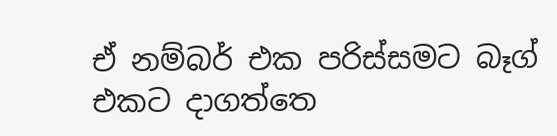ඒ නම්බර් එක පරිස්සමට බෑග් එකට දාගත්තෙ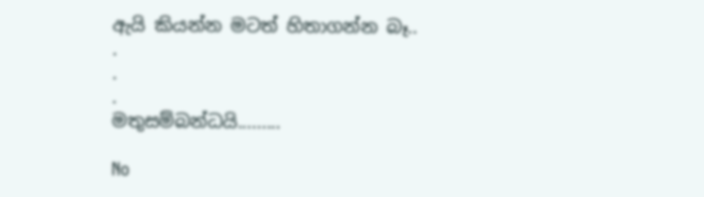ඇයි කියන්න මටත් හිතාගන්න බෑ..
.
.
.
මතුසම්බන්ධයි.........

No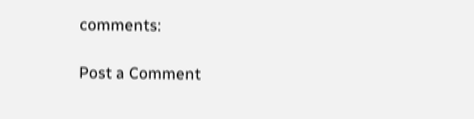comments:

Post a Comment